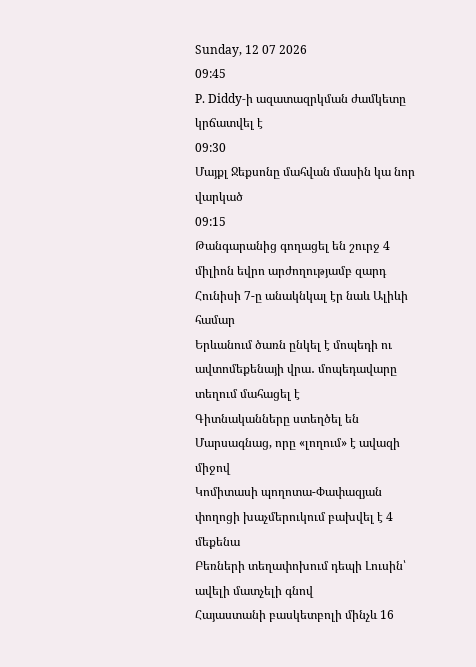Sunday, 12 07 2026
09:45
P. Diddy-ի ազատազրկման ժամկետը կրճատվել է
09:30
Մայքլ Ջեքսոնը մահվան մասին կա նոր վարկած
09:15
Թանգարանից գողացել են շուրջ 4 միլիոն եվրո արժողությամբ զարդ
Հունիսի 7-ը անակնկալ էր նաև Ալիևի համար
Երևանում ծառն ընկել է մոպեդի ու ավտոմեքենայի վրա․ մոպեդավարը տեղում մահացել է
Գիտնականները ստեղծել են Մարսագնաց, որը «լողում» է ավազի միջով
Կոմիտասի պողոտա-Փափազյան փողոցի խաչմերուկում բախվել է 4 մեքենա
Բեռների տեղափոխում դեպի Լուսին՝ ավելի մատչելի գնով
Հայաստանի բասկետբոլի մինչև 16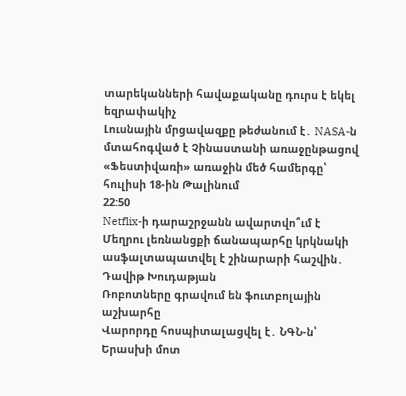տարեկանների հավաքականը դուրս է եկել եզրափակիչ
Լուսնային մրցավազքը թեժանում է․ NASA-ն մտահոգված է Չինաստանի առաջընթացով
«Ֆեստիվառի» առաջին մեծ համերգը՝ հուլիսի 18-ին Թալինում
22:50
Netflix-ի դարաշրջանն ավարտվո՞ւմ է
Մեղրու լեռնանցքի ճանապարհը կրկնակի ասֆալտապատվել է շինարարի հաշվին․ Դավիթ Խուդաթյան
Ռոբոտները գրավում են ֆուտբոլային աշխարհը
Վարորդը հոսպիտալացվել է․ ՆԳՆ-ն՝ Երասխի մոտ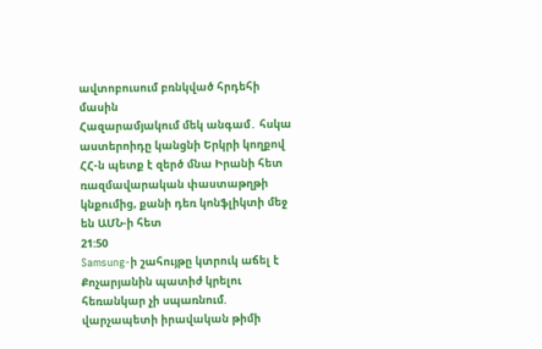ավտոբուսում բռնկված հրդեհի մասին
Հազարամյակում մեկ անգամ․ հսկա աստերոիդը կանցնի Երկրի կողքով
ՀՀ-ն պետք է զերծ մնա Իրանի հետ ռազմավարական փաստաթղթի կնքումից, քանի դեռ կոնֆլիկտի մեջ են ԱՄՆ-ի հետ
21:50
Samsung-ի շահույթը կտրուկ աճել է
Քոչարյանին պատիժ կրելու հեռանկար չի սպառնում. վարչապետի իրավական թիմի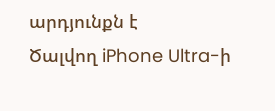արդյունքն է
Ծալվող iPhone Ultra-ի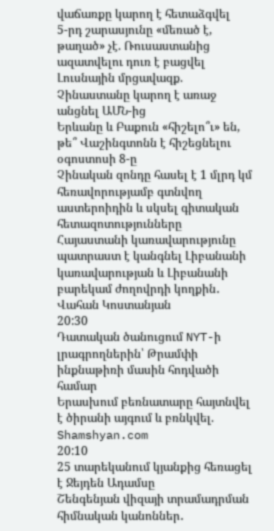վաճառքը կարող է հետաձգվել
5-րդ շարասյունը «մեռած է, թաղած» չէ. Ռուսաստանից ազատվելու դուռ է բացվել
Լուսնային մրցավազք. Չինաստանը կարող է առաջ անցնել ԱՄՆ-ից
Երևանը և Բաքուն «հիշելո՞ւ» են, թե՞ Վաշինգտոնն է հիշեցնելու օգոստոսի 8-ը
Չինական զոնդը հասել է 1 մլրդ կմ հեռավորությամբ գտնվող աստերոիդին և սկսել գիտական հետազոտությունները
Հայաստանի կառավարությունը պատրաստ է կանգնել Լիբանանի կառավարության և Լիբանանի բարեկամ ժողովրդի կողքին․ Վահան Կոստանյան
20:30
Դատական ծանուցում NYT-ի լրագրողներին՝ Թրամփի ինքնաթիռի մասին հոդվածի համար
Երասխում բեռնատարը հայտնվել է ծիրանի այգում և բռնկվել. Shamshyan.com
20:10
25 տարեկանում կյանքից հեռացել է Ջեյդեն Ադամսը
Շենգենյան վիզայի տրամադրման հիմնական կանոններ․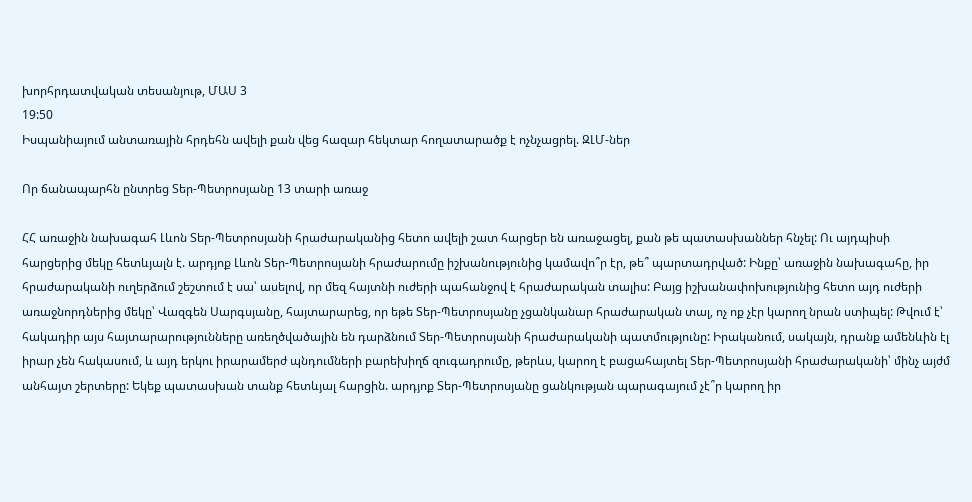խորհրդատվական տեսանյութ, ՄԱՍ 3
19:50
Իսպանիայում անտառային հրդեհն ավելի քան վեց հազար հեկտար հողատարածք է ոչնչացրել. ԶԼՄ-ներ

Որ ճանապարհն ընտրեց Տեր-Պետրոսյանը 13 տարի առաջ

ՀՀ առաջին նախագահ Լևոն Տեր-Պետրոսյանի հրաժարականից հետո ավելի շատ հարցեր են առաջացել, քան թե պատասխաններ հնչել: Ու այդպիսի հարցերից մեկը հետևյալն է. արդյոք Լևոն Տեր-Պետրոսյանի հրաժարումը իշխանությունից կամավո՞ր էր, թե՞ պարտադրված: Ինքը՝ առաջին նախագահը, իր հրաժարականի ուղերձում շեշտում է սա՝ ասելով, որ մեզ հայտնի ուժերի պահանջով է հրաժարական տալիս: Բայց իշխանափոխությունից հետո այդ ուժերի առաջնորդներից մեկը՝ Վազգեն Սարգսյանը, հայտարարեց, որ եթե Տեր-Պետրոսյանը չցանկանար հրաժարական տալ, ոչ ոք չէր կարող նրան ստիպել: Թվում է՝ հակադիր այս հայտարարությունները առեղծվածային են դարձնում Տեր-Պետրոսյանի հրաժարականի պատմությունը: Իրականում, սակայն, դրանք ամենևին էլ իրար չեն հակասում, և այդ երկու իրարամերժ պնդումների բարեխիղճ զուգադրումը, թերևս, կարող է բացահայտել Տեր-Պետրոսյանի հրաժարականի՝ մինչ այժմ անհայտ շերտերը: Եկեք պատասխան տանք հետևյալ հարցին. արդյոք Տեր-Պետրոսյանը ցանկության պարագայում չէ՞ր կարող իր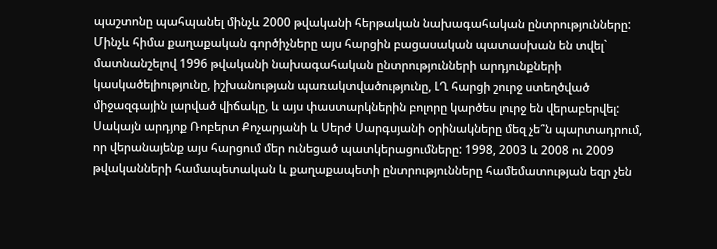պաշտոնը պահպանել մինչև 2000 թվականի հերթական նախագահական ընտրությունները: Մինչև հիմա քաղաքական գործիչները այս հարցին բացասական պատասխան են տվել` մատնանշելով 1996 թվականի նախագահական ընտրությունների արդյունքների կասկածելիությունը, իշխանության պառակտվածությունը, ԼՂ հարցի շուրջ ստեղծված միջազգային լարված վիճակը, և այս փաստարկներին բոլորը կարծես լուրջ են վերաբերվել: Սակայն արդյոք Ռոբերտ Քոչարյանի և Սերժ Սարգսյանի օրինակները մեզ չե՞ն պարտադրում, որ վերանայենք այս հարցում մեր ունեցած պատկերացումները: 1998, 2003 և 2008 ու 2009 թվականների համապետական և քաղաքապետի ընտրությունները համեմատության եզր չեն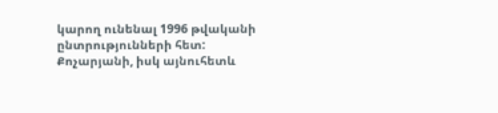կարող ունենալ 1996 թվականի ընտրությունների հետ: Քոչարյանի, իսկ այնուհետև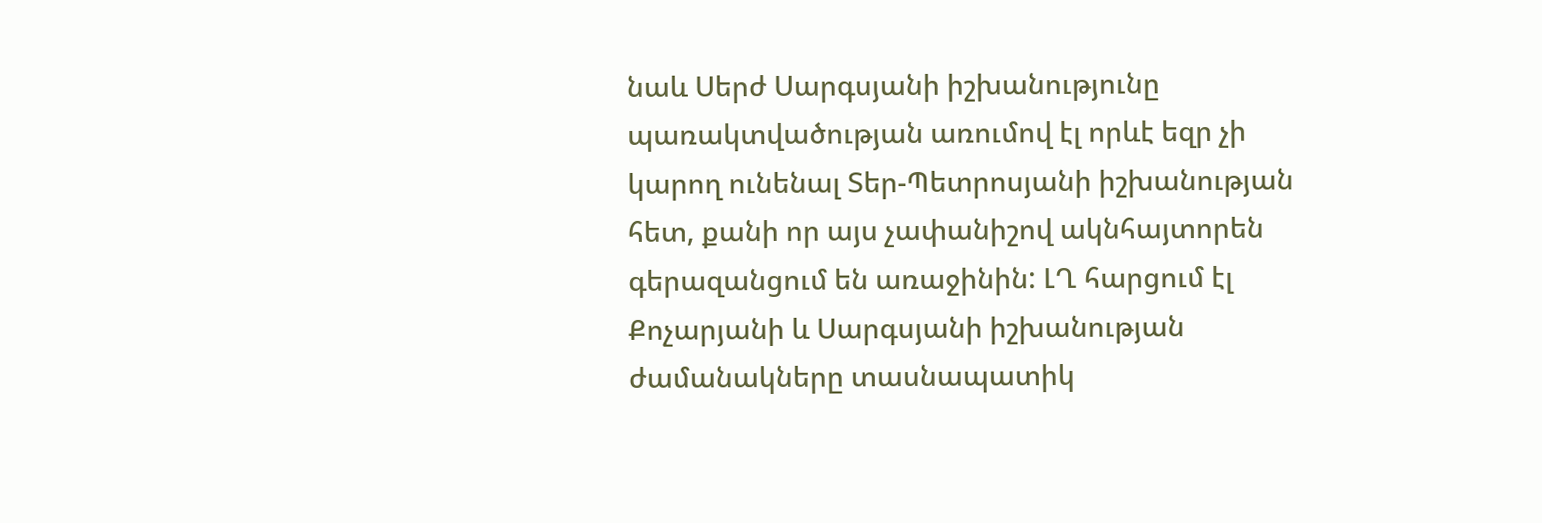նաև Սերժ Սարգսյանի իշխանությունը պառակտվածության առումով էլ որևէ եզր չի կարող ունենալ Տեր-Պետրոսյանի իշխանության հետ, քանի որ այս չափանիշով ակնհայտորեն գերազանցում են առաջինին: ԼՂ հարցում էլ Քոչարյանի և Սարգսյանի իշխանության ժամանակները տասնապատիկ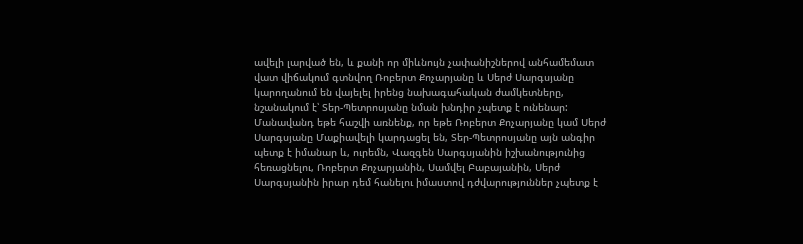ավելի լարված են, և քանի որ միևնույն չափանիշներով անհամեմատ վատ վիճակում գտնվող Ռոբերտ Քոչարյանը և Սերժ Սարգսյանը կարողանում են վայելել իրենց նախագահական ժամկետները, նշանակում է՝ Տեր-Պետրոսյանը նման խնդիր չպետք է ունենար: Մանավանդ եթե հաշվի առնենք, որ եթե Ռոբերտ Քոչարյանը կամ Սերժ Սարգսյանը Մաքիավելի կարդացել են, Տեր-Պետրոսյանը այն անգիր պետք է իմանար և, ուրեմն, Վազգեն Սարգսյանին իշխանությունից հեռացնելու, Ռոբերտ Քոչարյանին, Սամվել Բաբայանին, Սերժ Սարգսյանին իրար դեմ հանելու իմաստով դժվարություններ չպետք է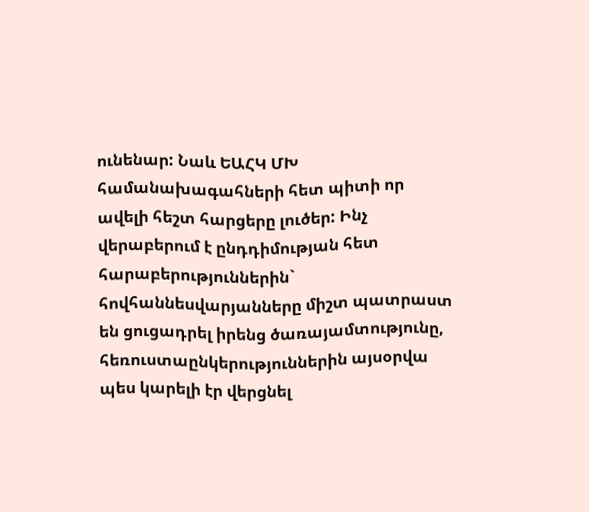ունենար: Նաև ԵԱՀԿ ՄԽ համանախագահների հետ պիտի որ ավելի հեշտ հարցերը լուծեր: Ինչ վերաբերում է ընդդիմության հետ հարաբերություններին` հովհաննեսվարյանները միշտ պատրաստ են ցուցադրել իրենց ծառայամտությունը, հեռուստաընկերություններին այսօրվա պես կարելի էր վերցնել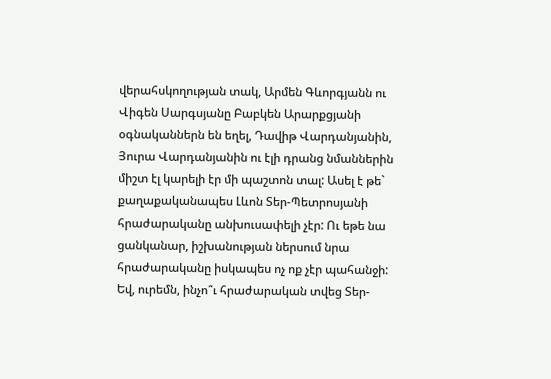վերահսկողության տակ, Արմեն Գևորգյանն ու Վիգեն Սարգսյանը Բաբկեն Արարքցյանի օգնականներն են եղել, Դավիթ Վարդանյանին, Յուրա Վարդանյանին ու էլի դրանց նմաններին միշտ էլ կարելի էր մի պաշտոն տալ: Ասել է թե` քաղաքականապես Լևոն Տեր-Պետրոսյանի հրաժարականը անխուսափելի չէր: Ու եթե նա ցանկանար, իշխանության ներսում նրա հրաժարականը իսկապես ոչ ոք չէր պահանջի: Եվ, ուրեմն, ինչո՞ւ հրաժարական տվեց Տեր-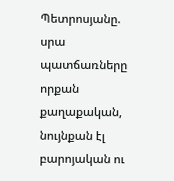Պետրոսյանը. սրա պատճառները որքան քաղաքական, նույնքան էլ բարոյական ու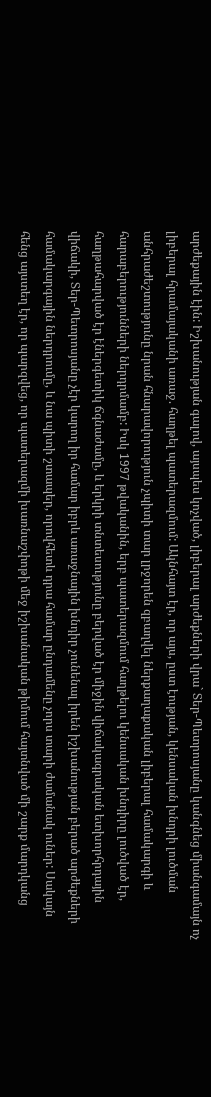արժեքային էին: Իշխանության գալով, այսպես կոչված, լիբերալ արժեքների վրա` Տեր-Պետրոսյանը կանգնեց միանգամայն ոչ լիբերալ հրամայականի առաջ. հաղթել պատերազմում: Ակնհայտ էր, որ այս, ըստ էության, կենսական խնդրի լուծման անհրաժեշտությունը նրան հնարավորություն չպիտի տար լրջորեն զբաղվել ներքաղաքական լիբերալ համակարգի և հարաբերությունների ներդրմամբ: Իսկ 1997 թվականին, երբ պատերազմում հաղթելու կենսական խնդիրը լուծված էր, հաղթահարված էր էներգետիկ ճգնաժամը, և երկրի տնտեսությունը բերված էր միջին վիճակագրական ետխորհրդային վիճակի, Տեր-Պետրոսյանը չէր կարող իր համար իբրև առաջնային խնդիր չունենալ իրեն իշխանության բերած արժեքների համակարգային ներդրումը, և նա պիտի շտապեր, որովհետև դրա համար ընդամենը չորս տարի ժամանակ ուներ: Սակայն հենց այստեղ էր, որ պարզվեց, որ պատերազմի խառնաշփոթի մեջ իշխանական թիմում հայտնված մի շարք մարդկանց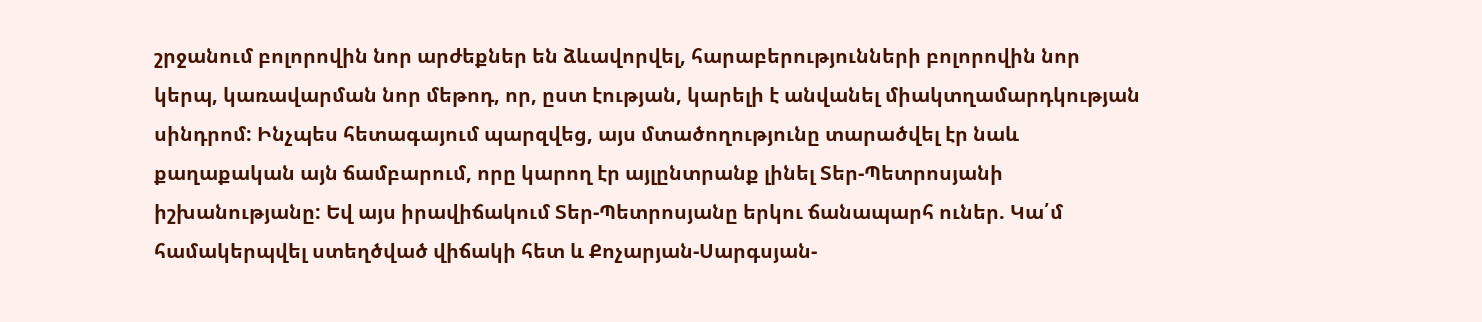շրջանում բոլորովին նոր արժեքներ են ձևավորվել, հարաբերությունների բոլորովին նոր կերպ, կառավարման նոր մեթոդ, որ, ըստ էության, կարելի է անվանել միակտղամարդկության սինդրոմ: Ինչպես հետագայում պարզվեց, այս մտածողությունը տարածվել էր նաև քաղաքական այն ճամբարում, որը կարող էր այլընտրանք լինել Տեր-Պետրոսյանի իշխանությանը: Եվ այս իրավիճակում Տեր-Պետրոսյանը երկու ճանապարհ ուներ. Կա՛մ համակերպվել ստեղծված վիճակի հետ և Քոչարյան-Սարգսյան-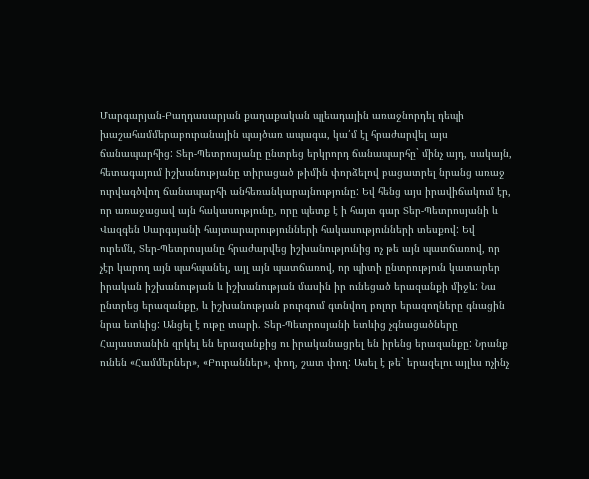Մարգարյան-Բաղդասարյան քաղաքական պլեադային առաջնորդել դեպի խաշահամմերաբուրանային պայծառ ապագա, կա՛մ էլ հրաժարվել այս ճանապարհից: Տեր-Պետրոսյանը ընտրեց երկրորդ ճանապարհը` մինչ այդ, սակայն, հետագայում իշխանությանը տիրացած թիմին փորձելով բացատրել նրանց առաջ ուրվագծվող ճանապարհի անհեռանկարայնությունը: Եվ հենց այս իրավիճակում էր, որ առաջացավ այն հակասությունը, որը պետք է ի հայտ գար Տեր-Պետրոսյանի և Վազգեն Սարգսյանի հայտարարությունների հակասությունների տեսքով: Եվ ուրեմն, Տեր-Պետրոսյանը հրաժարվեց իշխանությունից ոչ թե այն պատճառով, որ չէր կարող այն պահպանել, այլ այն պատճառով, որ պիտի ընտրություն կատարեր իրական իշխանության և իշխանության մասին իր ունեցած երազանքի միջև: Նա ընտրեց երազանքը, և իշխանության բուրգում գտնվող բոլոր երազողները գնացին նրա ետևից: Անցել է ութը տարի. Տեր-Պետրոսյանի ետևից չգնացածները Հայաստանին զրկել են երազանքից ու իրականացրել են իրենց երազանքը: Նրանք ունեն «Համմերներ», «Բուրաններ», փող, շատ փող: Ասել է թե` երազելու այլևս ոչինչ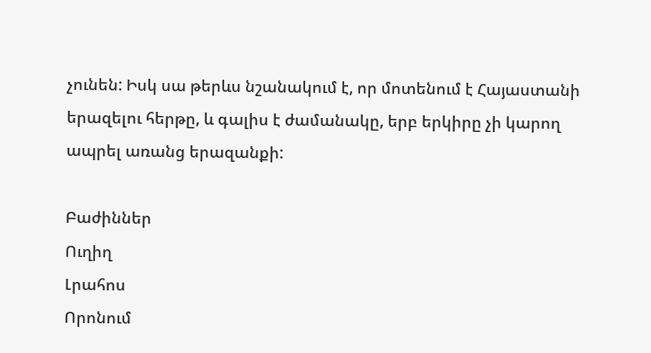չունեն: Իսկ սա թերևս նշանակում է, որ մոտենում է Հայաստանի երազելու հերթը, և գալիս է ժամանակը, երբ երկիրը չի կարող ապրել առանց երազանքի:

Բաժիններ
Ուղիղ
Լրահոս
Որոնում